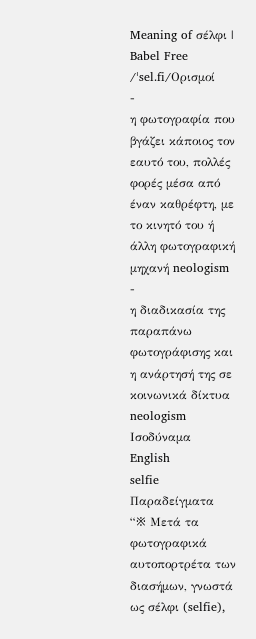Meaning of σέλφι | Babel Free
/ˈsel.fi/Ορισμοί
-
η φωτογραφία που βγάζει κάποιος τον εαυτό του, πολλές φορές μέσα από έναν καθρέφτη, με το κινητό του ή άλλη φωτογραφική μηχανή neologism
-
η διαδικασία της παραπάνω φωτογράφισης και η ανάρτησή της σε κοινωνικά δίκτυα neologism
Ισοδύναμα
English
selfie
Παραδείγματα
“※ Μετά τα φωτογραφικά αυτοπορτρέτα των διασήμων, γνωστά ως σέλφι (selfie),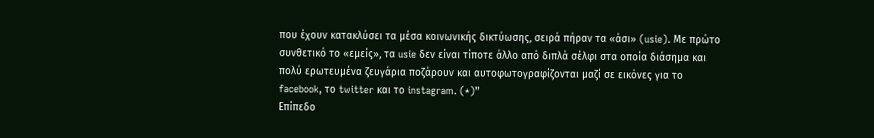που έχουν κατακλύσει τα μέσα κοινωνικής δικτύωσης, σειρά πήραν τα «άσι» (usie). Με πρώτο συνθετικό το «εμείς», τα usie δεν είναι τίποτε άλλο από διπλά σέλφι στα οποία διάσημα και πολύ ερωτευμένα ζευγάρια ποζάρουν και αυτοφωτογραφίζονται μαζί σε εικόνες για το facebook, το twitter και το instagram. (*)”
Επίπεδο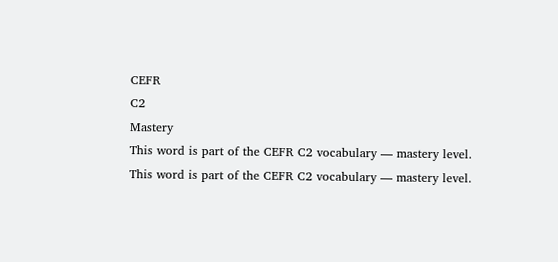CEFR
C2
Mastery
This word is part of the CEFR C2 vocabulary — mastery level.
This word is part of the CEFR C2 vocabulary — mastery level.